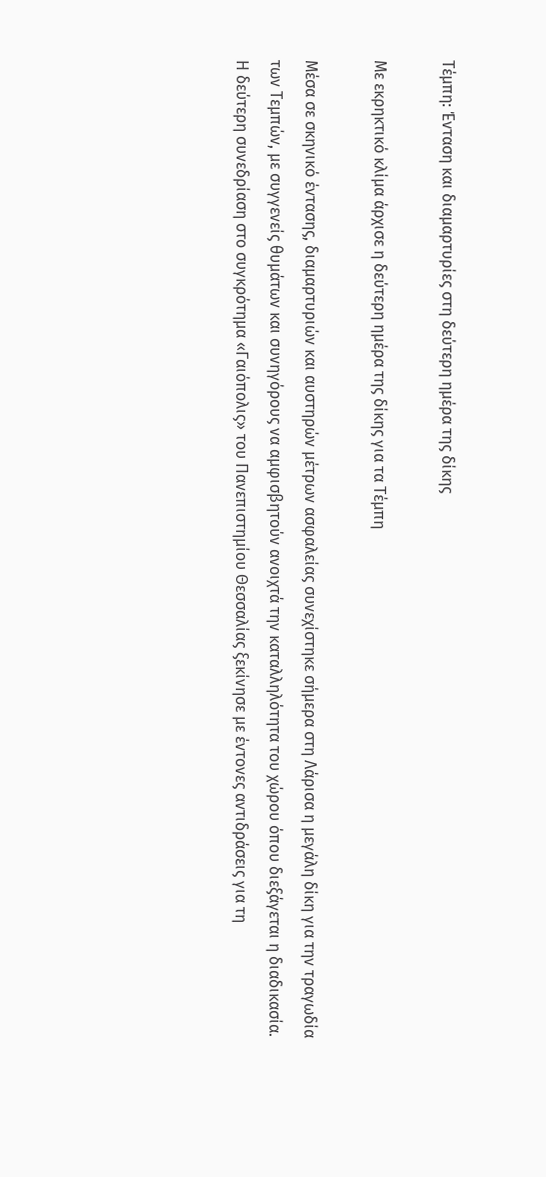Τέμπη: Ένταση και διαμαρτυρίες στη δεύτερη ημέρα της δίκης

Με εκρηκτικό κλίμα άρχισε η δεύτερη ημέρα της δίκης για τα Τέμπη

Μέσα σε σκηνικό έντασης, διαμαρτυριών και αυστηρών μέτρων ασφαλείας συνεχίστηκε σήμερα στη Λάρισα η μεγάλη δίκη για την τραγωδία των Τεμπών, με συγγενείς θυμάτων και συνηγόρους να αμφισβητούν ανοιχτά την καταλληλότητα του χώρου όπου διεξάγεται η διαδικασία. Η δεύτερη συνεδρίαση στο συγκρότημα «Γαιόπολις» του Πανεπιστημίου Θεσσαλίας ξεκίνησε με έντονες αντιδράσεις για τη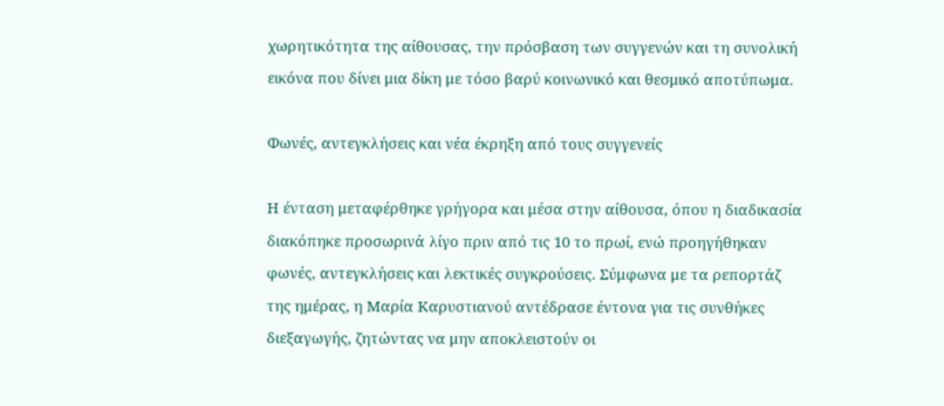χωρητικότητα της αίθουσας, την πρόσβαση των συγγενών και τη συνολική εικόνα που δίνει μια δίκη με τόσο βαρύ κοινωνικό και θεσμικό αποτύπωμα.

Φωνές, αντεγκλήσεις και νέα έκρηξη από τους συγγενείς

Η ένταση μεταφέρθηκε γρήγορα και μέσα στην αίθουσα, όπου η διαδικασία διακόπηκε προσωρινά λίγο πριν από τις 10 το πρωί, ενώ προηγήθηκαν φωνές, αντεγκλήσεις και λεκτικές συγκρούσεις. Σύμφωνα με τα ρεπορτάζ της ημέρας, η Μαρία Καρυστιανού αντέδρασε έντονα για τις συνθήκες διεξαγωγής, ζητώντας να μην αποκλειστούν οι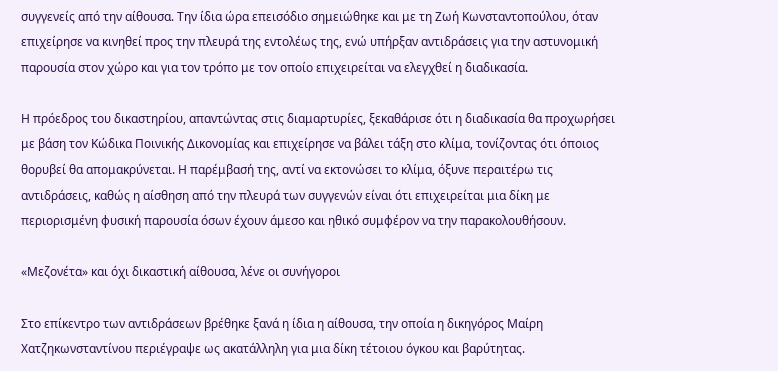συγγενείς από την αίθουσα. Την ίδια ώρα επεισόδιο σημειώθηκε και με τη Ζωή Κωνσταντοπούλου, όταν επιχείρησε να κινηθεί προς την πλευρά της εντολέως της, ενώ υπήρξαν αντιδράσεις για την αστυνομική παρουσία στον χώρο και για τον τρόπο με τον οποίο επιχειρείται να ελεγχθεί η διαδικασία.

Η πρόεδρος του δικαστηρίου, απαντώντας στις διαμαρτυρίες, ξεκαθάρισε ότι η διαδικασία θα προχωρήσει με βάση τον Κώδικα Ποινικής Δικονομίας και επιχείρησε να βάλει τάξη στο κλίμα, τονίζοντας ότι όποιος θορυβεί θα απομακρύνεται. Η παρέμβασή της, αντί να εκτονώσει το κλίμα, όξυνε περαιτέρω τις αντιδράσεις, καθώς η αίσθηση από την πλευρά των συγγενών είναι ότι επιχειρείται μια δίκη με περιορισμένη φυσική παρουσία όσων έχουν άμεσο και ηθικό συμφέρον να την παρακολουθήσουν.

«Μεζονέτα» και όχι δικαστική αίθουσα, λένε οι συνήγοροι

Στο επίκεντρο των αντιδράσεων βρέθηκε ξανά η ίδια η αίθουσα, την οποία η δικηγόρος Μαίρη Χατζηκωνσταντίνου περιέγραψε ως ακατάλληλη για μια δίκη τέτοιου όγκου και βαρύτητας.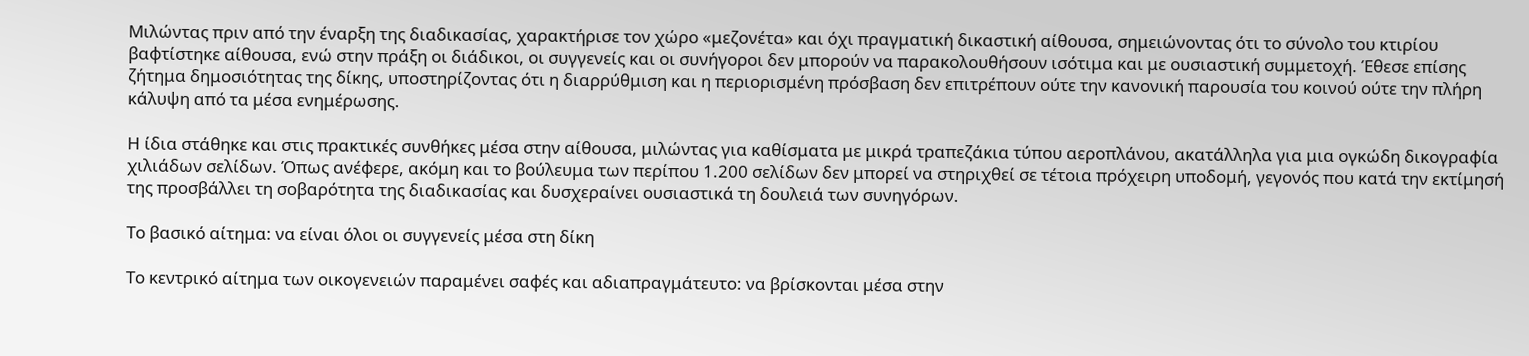Μιλώντας πριν από την έναρξη της διαδικασίας, χαρακτήρισε τον χώρο «μεζονέτα» και όχι πραγματική δικαστική αίθουσα, σημειώνοντας ότι το σύνολο του κτιρίου βαφτίστηκε αίθουσα, ενώ στην πράξη οι διάδικοι, οι συγγενείς και οι συνήγοροι δεν μπορούν να παρακολουθήσουν ισότιμα και με ουσιαστική συμμετοχή. Έθεσε επίσης ζήτημα δημοσιότητας της δίκης, υποστηρίζοντας ότι η διαρρύθμιση και η περιορισμένη πρόσβαση δεν επιτρέπουν ούτε την κανονική παρουσία του κοινού ούτε την πλήρη κάλυψη από τα μέσα ενημέρωσης.

Η ίδια στάθηκε και στις πρακτικές συνθήκες μέσα στην αίθουσα, μιλώντας για καθίσματα με μικρά τραπεζάκια τύπου αεροπλάνου, ακατάλληλα για μια ογκώδη δικογραφία χιλιάδων σελίδων. Όπως ανέφερε, ακόμη και το βούλευμα των περίπου 1.200 σελίδων δεν μπορεί να στηριχθεί σε τέτοια πρόχειρη υποδομή, γεγονός που κατά την εκτίμησή της προσβάλλει τη σοβαρότητα της διαδικασίας και δυσχεραίνει ουσιαστικά τη δουλειά των συνηγόρων.

Το βασικό αίτημα: να είναι όλοι οι συγγενείς μέσα στη δίκη

Το κεντρικό αίτημα των οικογενειών παραμένει σαφές και αδιαπραγμάτευτο: να βρίσκονται μέσα στην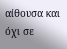αίθουσα και όχι σε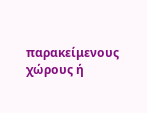παρακείμενους χώρους ή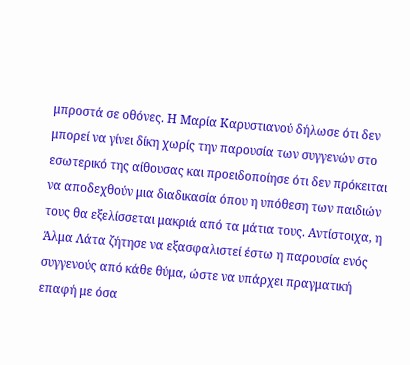μπροστά σε οθόνες. Η Μαρία Καρυστιανού δήλωσε ότι δεν μπορεί να γίνει δίκη χωρίς την παρουσία των συγγενών στο εσωτερικό της αίθουσας και προειδοποίησε ότι δεν πρόκειται να αποδεχθούν μια διαδικασία όπου η υπόθεση των παιδιών τους θα εξελίσσεται μακριά από τα μάτια τους. Αντίστοιχα, η Άλμα Λάτα ζήτησε να εξασφαλιστεί έστω η παρουσία ενός συγγενούς από κάθε θύμα, ώστε να υπάρχει πραγματική επαφή με όσα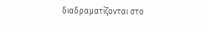διαδραματίζονται στο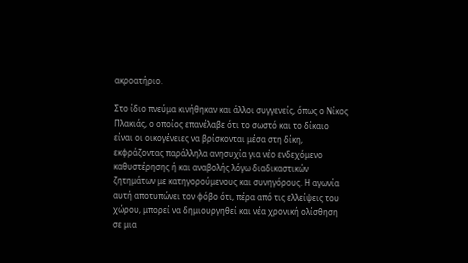ακροατήριο.

Στο ίδιο πνεύμα κινήθηκαν και άλλοι συγγενείς, όπως ο Νίκος Πλακιάς, ο οποίος επανέλαβε ότι το σωστό και το δίκαιο είναι οι οικογένειες να βρίσκονται μέσα στη δίκη, εκφράζοντας παράλληλα ανησυχία για νέο ενδεχόμενο καθυστέρησης ή και αναβολής λόγω διαδικαστικών ζητημάτων με κατηγορούμενους και συνηγόρους. Η αγωνία αυτή αποτυπώνει τον φόβο ότι, πέρα από τις ελλείψεις του χώρου, μπορεί να δημιουργηθεί και νέα χρονική ολίσθηση σε μια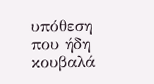υπόθεση που ήδη κουβαλά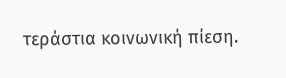τεράστια κοινωνική πίεση.